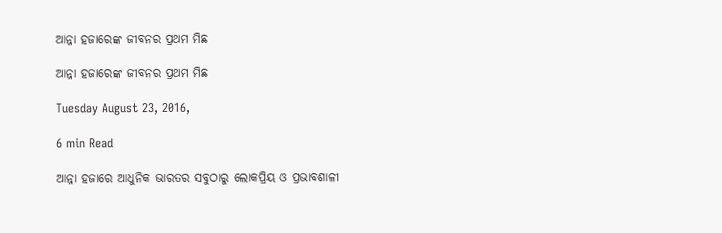ଆନ୍ନା ହଜାରେଙ୍କ ଜୀବନର ପ୍ରଥମ ମିଛ

ଆନ୍ନା ହଜାରେଙ୍କ ଜୀବନର ପ୍ରଥମ ମିଛ

Tuesday August 23, 2016,

6 min Read

ଆନ୍ନା ହଜାରେ ଆଧୁନିକ ଭାରତର ସବୁଠାରୁ ଲୋକପ୍ରିୟ ଓ ପ୍ରଭାବଶାଳୀ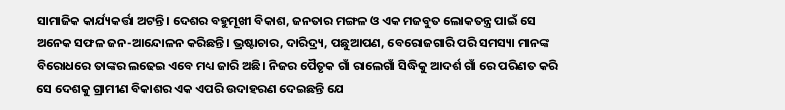ସାମାଜିକ କାର୍ଯ୍ୟକର୍ତ୍ତା ଅଟନ୍ତି। ଦେଶର ବହୁମୂଖୀ ବିକାଶ, ଜନତାର ମଙ୍ଗଳ ଓ ଏକ ମଜବୁତ ଲୋକତନ୍ତ୍ର ପାଇଁ ସେ ଅନେକ ସଫଳ ଜନ-ଆନ୍ଦୋଳନ କରିଛନ୍ତି। ଭ୍ରଷ୍ଟାଚାର, ଦାରିଦ୍ର୍ୟ, ପଛୁଆପଣ, ବେରୋଜଗାରି ପରି ସମସ୍ୟା ମାନଙ୍କ ବିରୋଧରେ ତାଙ୍କର ଲଢେଇ ଏବେ ମଧ୍ୟ ଜାରି ଅଛି। ନିଜର ପୈତୃକ ଗାଁ ରାଲେଗାଁ ସିଦ୍ଧିକୁ ଆଦର୍ଶ ଗାଁ ରେ ପରିଣତ କରି ସେ ଦେଶକୁ ଗ୍ରାମୀଣ ବିକାଶର ଏକ ଏପରି ଉଦାହରଣ ଦେଇଛନ୍ତି ଯେ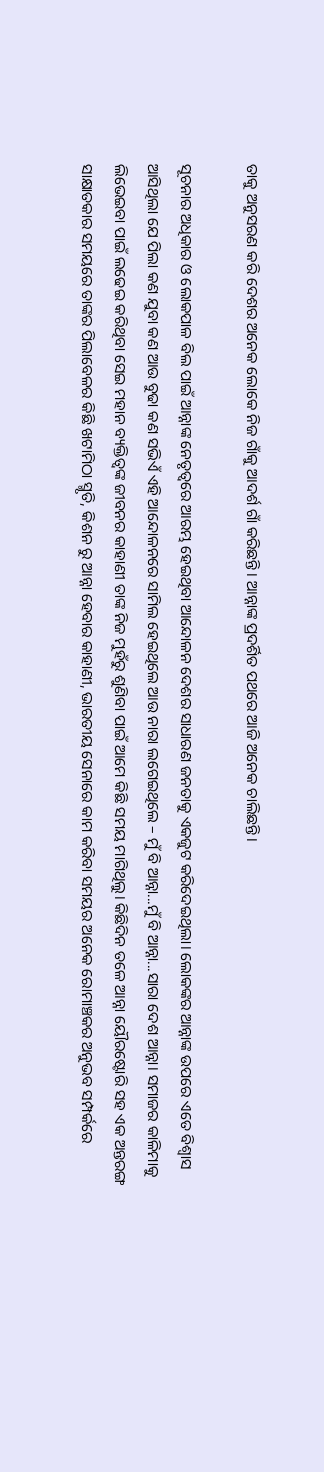ତାକୁ ଅନୁସରଣ କରି ଦେଶର ଅନେକ ଲୋକେ ନିଜ ଗାଁକୁ ଆଦର୍ଶ ଗାଁ କରିଛନ୍ତି। ଆନ୍ନାଙ୍କ ପ୍ରଦର୍ଶିତ ପଥରେ ଆଜି ଅନେକ ଚାଲିଛନ୍ତି।

ସୂଚନାର ଅଧିକାର ଓ ଲୋକପାଳ ବିଲ ପାଇଁ ଆନ୍ନାଙ୍କ ନେତୃତ୍ଵରେ ଆରମ୍ଭ ହେଇଥିବା ଆନ୍ଦୋଳନ ଦେଶର ସାଧାରଣ ଜନତାକୁ ଏକଜୁଟ କରିଦେଇଥିଲା। ଲୋକଙ୍କର ଆନ୍ନାଙ୍କ ଉପରେ ଏତେ ବିଶ୍ଵାସ ଆସିଥିଲା ଯେ ପିଲା କଣ ଯୁବା କଣ ଆଉ ବୁଢା କଣ ସଭିଏଁ ଏହି ଆନ୍ଦୋଳନରେ ସାମିଲ ହେଇଥିଲେ ଆଉ ନାରା ଲଗେଇଥିଲେ – ମୁଁ ବି ଆନ୍ନା...ମୁଁ ବି ଆନ୍ନା...ସାରା ଦେଶ ଆନ୍ନା। ସମାଜର କାଳିମାକୁ ଲିଭେଇବା ପାଇଁ ଲଢେଇ କରିଥିବା ସେଇ ମହାନ ବ୍ୟକ୍ତିତ୍ଵଙ୍କ ଜୀବନର କାହାଣୀ ତାଙ୍କ ନିଜ ମୁହଁରୁ ଶୁଣିବା ପାଇଁ ଆମେ କିଛି ସମୟ ମାଗିଥିଲୁ। କିଛିଦିନ ତଳେ ଆନ୍ନା ୟୌରଷ୍ଟୋରି ସହ ଏକ ଅନ୍ତରଙ୍ଗ ସାକ୍ଷାତକାର ସମୟରେ ତାଙ୍କର ପିଲାବେଳର କିଛି ଖଟାମିଠା ସ୍ମୃତି, କିଶନ ରୁ ଆନ୍ନା ହେବାର କାହାଣୀ, ଭାରତୀୟ ସେନାରେ କାମ କରିବା ସମୟର ଅନେକ ରୋମାଞ୍ଚକର ଅନୁଭବ ସମ୍ପର୍କରେ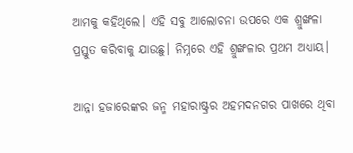ଆମକୁ କହିଥିଲେ। ଏହି ସବୁ ଆଲୋଚନା ଉପରେ ଏକ ଶ୍ରୁଙ୍ଖଳା ପ୍ରସ୍ତୁତ କରିବାକୁ ଯାଉଛୁ। ନିମ୍ନରେ ଏହି ଶ୍ରୁଙ୍ଖଳାର ପ୍ରଥମ ଅଧ୍ୟାୟ।

ଆନ୍ନା ହଜାରେଙ୍କର ଜନ୍ମ ମହାରାଷ୍ଟ୍ରର ଅହମଦନଗର ପାଖରେ ଥିବା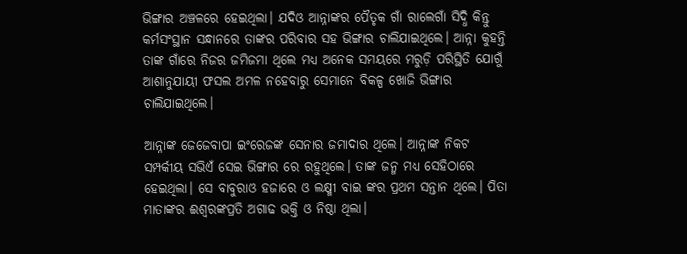ଭିଙ୍ଗାର ଅଞ୍ଚଳରେ ହେଇଥିଲା। ଯଦିଓ ଆନ୍ନାଙ୍କର ପୈତୃକ ଗାଁ ରାଲେଗାଁ ସିଦ୍ଧି କିନ୍ତୁ କର୍ମସଂସ୍ଥାନ ସନ୍ଧାନରେ ତାଙ୍କର ପରିବାର ସହ ଭିଙ୍ଗାର ଚାଲିଯାଇଥିଲେ। ଆନ୍ନା କୁହନ୍ତି ତାଙ୍କ ଗାଁରେ ନିଜର ଜମିଜମା ଥିଲେ ମଧ୍ୟ ଅନେକ ସମୟରେ ମରୁଡ଼ି ପରିସ୍ଥିତି ଯୋଗୁଁ ଆଶାନୁଯାୟୀ ଫସଲ ଅମଳ ନହେବାରୁ ସେମାନେ ବିକଳ୍ପ ଖୋଜି ଭିଙ୍ଗାର ଚାଲିଯାଇଥିଲେ।

ଆନ୍ନାଙ୍କ ଜେଜେବାପା ଇଂରେଜଙ୍କ ସେନାର ଜମାଦାର ଥିଲେ। ଆନ୍ନାଙ୍କ ନିକଟ ସମ୍ପର୍କୀୟ ସଭିଏଁ ସେଇ ଭିଙ୍ଗାର ରେ ରହୁଥିଲେ। ତାଙ୍କ ଜନ୍ମ ମଧ୍ୟ ସେହିଠାରେ ହେଇଥିଲା। ସେ ବାବୁରାଓ ହଜାରେ ଓ ଲକ୍ଷ୍ମୀ ବାଇ ଙ୍କର ପ୍ରଥମ ସନ୍ତାନ ଥିଲେ। ପିତା ମାତାଙ୍କର ଈଶ୍ବରଙ୍କପ୍ରତି ଅଗାଢ ଭକ୍ତି ଓ ନିଷ୍ଠା ଥିଲା।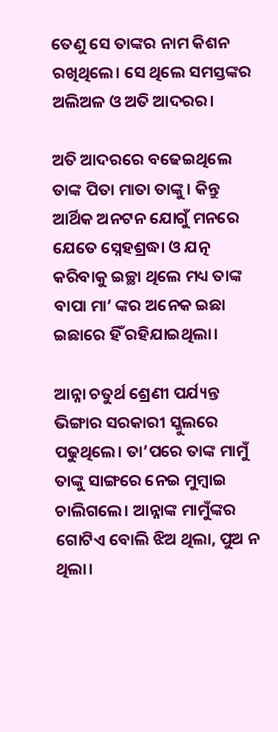ତେଣୁ ସେ ତାଙ୍କର ନାମ କିଶନ ରଖିଥିଲେ। ସେ ଥିଲେ ସମସ୍ତଙ୍କର ଅଲିଅଳ ଓ ଅତି ଆଦରର।

ଅତି ଆଦରରେ ବଢେଇଥିଲେ ତାଙ୍କ ପିତା ମାତା ତାଙ୍କୁ। କିନ୍ତୁ ଆର୍ଥିକ ଅନଟନ ଯୋଗୁଁ ମନରେ ଯେତେ ସ୍ନେହଶ୍ରଦ୍ଧା ଓ ଯତ୍ନ କରିବାକୁ ଇଚ୍ଛା ଥିଲେ ମଧ୍ୟ ତାଙ୍କ ବାପା ମା’ ଙ୍କର ଅନେକ ଇଛା ଇଛାରେ ହିଁ ରହିଯାଇଥିଲା।

ଆନ୍ନା ଚତୁର୍ଥ ଶ୍ରେଣୀ ପର୍ଯ୍ୟନ୍ତ ଭିଙ୍ଗାର ସରକାରୀ ସ୍କୁଲରେ ପଢୁଥିଲେ। ତା’ପରେ ତାଙ୍କ ମାମୁଁ ତାଙ୍କୁ ସାଙ୍ଗରେ ନେଇ ମୁମ୍ବାଇ ଚାଲିଗଲେ। ଆନ୍ନାଙ୍କ ମାମୁଁଙ୍କର ଗୋଟିଏ ବୋଲି ଝିଅ ଥିଲା, ପୁଅ ନ ଥିଲା।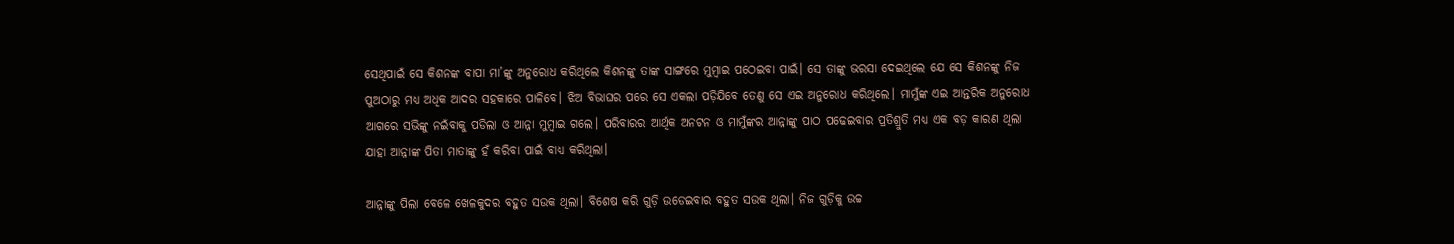ସେଥିପାଇଁ ସେ କିଶନଙ୍କ ବାପା ମା’ଙ୍କୁ ଅନୁରୋଧ କରିଥିଲେ କିଶନଙ୍କୁ ତାଙ୍କ ସାଙ୍ଗରେ ମୁମ୍ବାଇ ପଠେଇବା ପାଇଁ। ସେ ତାଙ୍କୁ ଭରସା ଦେଇଥିଲେ ଯେ ସେ କିଶନଙ୍କୁ ନିଜ ପୁଅଠାରୁ ମଧ୍ୟ ଅଧିକ ଆଦର ସହକାରେ ପାଳିବେ। ଝିଅ ବିଭାଘର ପରେ ସେ ଏକଲା ପଡ଼ିଯିବେ ତେଣୁ ସେ ଏଇ ଅନୁରୋଧ କରିଥିଲେ। ମାମୁଁଙ୍କ ଏଇ ଆନ୍ତରିକ ଅନୁରୋଧ ଆଗରେ ସଭିଙ୍କୁ ନଇଁବାକୁ ପଡିଲା ଓ ଆନ୍ନା ମୁମ୍ବାଇ ଗଲେ। ପରିବାରର ଆର୍ଥିକ ଅନଟନ ଓ ମାମୁଁଙ୍କର ଆନ୍ନାଙ୍କୁ ପାଠ ପଢେଇବାର ପ୍ରତିଶ୍ରୁତି ମଧ୍ୟ ଏକ ବଡ଼ କାରଣ ଥିଲା ଯାହା ଆନ୍ନାଙ୍କ ପିତା ମାତାଙ୍କୁ ହଁ କରିବା ପାଇଁ ବାଧ୍ୟ କରିଥିଲା।

ଆନ୍ନାଙ୍କୁ ପିଲା ବେଳେ ଖେଳକୁଦର ବହୁତ ସଉକ ଥିଲା। ବିଶେଷ କରି ଗୁଡ଼ି ଉଡେଇବାର ବହୁତ ସଉକ ଥିଲା। ନିଜ ଗୁଡ଼ିକୁ ଉଚ୍ଚ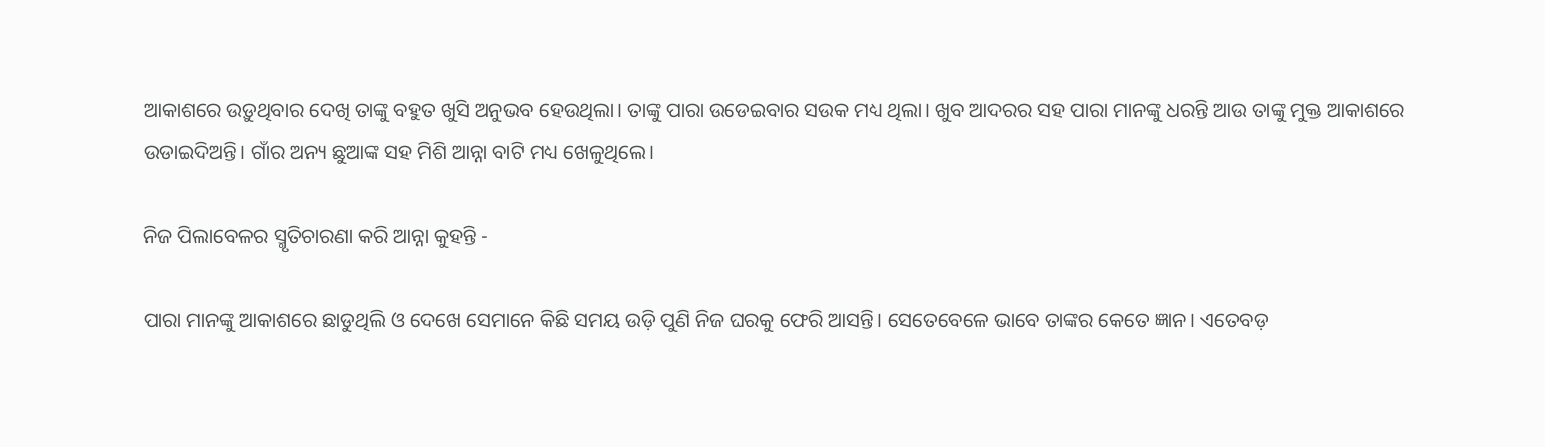ଆକାଶରେ ଉଡ଼ୁଥିବାର ଦେଖି ତାଙ୍କୁ ବହୁତ ଖୁସି ଅନୁଭବ ହେଉଥିଲା। ତାଙ୍କୁ ପାରା ଉଡେଇବାର ସଉକ ମଧ୍ୟ ଥିଲା। ଖୁବ ଆଦରର ସହ ପାରା ମାନଙ୍କୁ ଧରନ୍ତି ଆଉ ତାଙ୍କୁ ମୁକ୍ତ ଆକାଶରେ ଉଡାଇଦିଅନ୍ତି। ଗାଁର ଅନ୍ୟ ଛୁଆଙ୍କ ସହ ମିଶି ଆନ୍ନା ବାଟି ମଧ୍ୟ ଖେଳୁଥିଲେ।

ନିଜ ପିଲାବେଳର ସ୍ମୃତିଚାରଣା କରି ଆନ୍ନା କୁହନ୍ତି -

ପାରା ମାନଙ୍କୁ ଆକାଶରେ ଛାଡୁଥିଲି ଓ ଦେଖେ ସେମାନେ କିଛି ସମୟ ଉଡ଼ି ପୁଣି ନିଜ ଘରକୁ ଫେରି ଆସନ୍ତି। ସେତେବେଳେ ଭାବେ ତାଙ୍କର କେତେ ଜ୍ଞାନ। ଏତେବଡ଼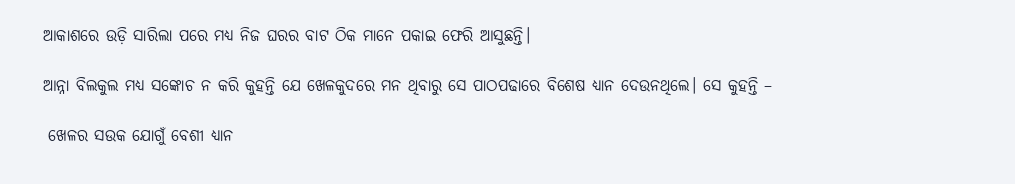ଆକାଶରେ ଉଡ଼ି ସାରିଲା ପରେ ମଧ୍ୟ ନିଜ ଘରର ବାଟ ଠିକ ମାନେ ପକାଇ ଫେରି ଆସୁଛନ୍ତି।

ଆନ୍ନା ବିଲକୁଲ ମଧ୍ୟ ସଙ୍କୋଚ ନ କରି କୁହନ୍ତି ଯେ ଖେଳକୁଦରେ ମନ ଥିବାରୁ ସେ ପାଠପଢାରେ ବିଶେଷ ଧ୍ୟାନ ଦେଉନଥିଲେ। ସେ କୁହନ୍ତି –

 ଖେଳର ସଉକ ଯୋଗୁଁ ବେଶୀ ଧ୍ୟାନ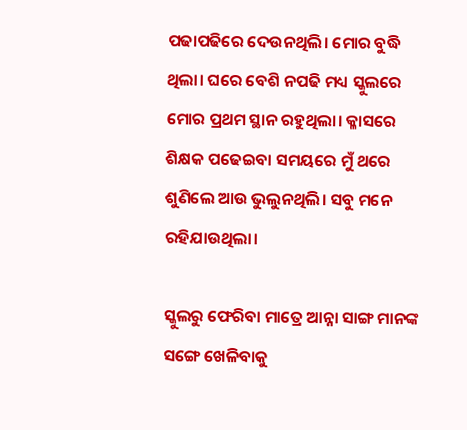ପଢାପଢିରେ ଦେଉନଥିଲି। ମୋର ବୁଦ୍ଧି ଥିଲା। ଘରେ ବେଶି ନପଢି ମଧ୍ୟ ସ୍କୁଲରେ ମୋର ପ୍ରଥମ ସ୍ଥାନ ରହୁଥିଲା। କ୍ଳାସରେ ଶିକ୍ଷକ ପଢେଇବା ସମୟରେ ମୁଁ ଥରେ ଶୁଣିଲେ ଆଉ ଭୁଲୁନଥିଲି। ସବୁ ମନେ ରହିଯାଉଥିଲା।

ସ୍କୁଲରୁ ଫେରିବା ମାତ୍ରେ ଆନ୍ନା ସାଙ୍ଗ ମାନଙ୍କ ସଙ୍ଗେ ଖେଳିବାକୁ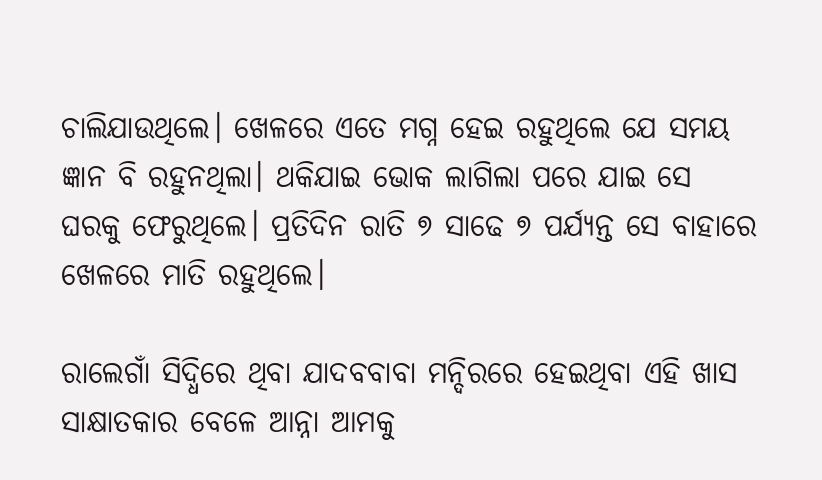ଚାଲିଯାଉଥିଲେ। ଖେଳରେ ଏତେ ମଗ୍ନ ହେଇ ରହୁଥିଲେ ଯେ ସମୟ ଜ୍ଞାନ ବି ରହୁନଥିଲା। ଥକିଯାଇ ଭୋକ ଲାଗିଲା ପରେ ଯାଇ ସେ ଘରକୁ ଫେରୁଥିଲେ। ପ୍ରତିଦିନ ରାତି ୭ ସାଢେ ୭ ପର୍ଯ୍ୟନ୍ତ ସେ ବାହାରେ ଖେଳରେ ମାତି ରହୁଥିଲେ।

ରାଲେଗାଁ ସିଦ୍ଧିରେ ଥିବା ଯାଦବବାବା ମନ୍ଦିରରେ ହେଇଥିବା ଏହି ଖାସ ସାକ୍ଷାତକାର ବେଳେ ଆନ୍ନା ଆମକୁ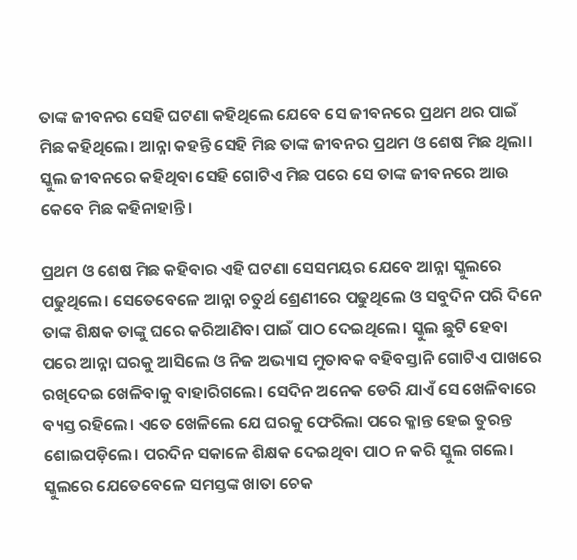ତାଙ୍କ ଜୀବନର ସେହି ଘଟଣା କହିଥିଲେ ଯେବେ ସେ ଜୀବନରେ ପ୍ରଥମ ଥର ପାଇଁ ମିଛ କହିଥିଲେ। ଆନ୍ନା କହନ୍ତି ସେହି ମିଛ ତାଙ୍କ ଜୀବନର ପ୍ରଥମ ଓ ଶେଷ ମିଛ ଥିଲା। ସ୍କୁଲ ଜୀବନରେ କହିଥିବା ସେହି ଗୋଟିଏ ମିଛ ପରେ ସେ ତାଙ୍କ ଜୀବନରେ ଆଉ କେବେ ମିଛ କହିନାହାନ୍ତି।

ପ୍ରଥମ ଓ ଶେଷ ମିଛ କହିବାର ଏହି ଘଟଣା ସେସମୟର ଯେବେ ଆନ୍ନା ସ୍କୁଲରେ ପଢୁଥିଲେ। ସେତେବେଳେ ଆନ୍ନା ଚତୁର୍ଥ ଶ୍ରେଣୀରେ ପଢୁଥିଲେ ଓ ସବୁଦିନ ପରି ଦିନେ ତାଙ୍କ ଶିକ୍ଷକ ତାଙ୍କୁ ଘରେ କରିଆଣିବା ପାଇଁ ପାଠ ଦେଇଥିଲେ। ସ୍କୁଲ ଛୁଟି ହେବା ପରେ ଆନ୍ନା ଘରକୁ ଆସିଲେ ଓ ନିଜ ଅଭ୍ୟାସ ମୁତାବକ ବହିବସ୍ତାନି ଗୋଟିଏ ପାଖରେ ରଖିଦେଇ ଖେଳିବାକୁ ବାହାରିଗଲେ। ସେଦିନ ଅନେକ ଡେରି ଯାଏଁ ସେ ଖେଳିବାରେ ବ୍ୟସ୍ତ ରହିଲେ। ଏତେ ଖେଳିଲେ ଯେ ଘରକୁ ଫେରିଲା ପରେ କ୍ଳାନ୍ତ ହେଇ ତୁରନ୍ତ ଶୋଇପଡ଼ିଲେ। ପରଦିନ ସକାଳେ ଶିକ୍ଷକ ଦେଇଥିବା ପାଠ ନ କରି ସ୍କୁଲ ଗଲେ। ସ୍କୁଲରେ ଯେତେବେଳେ ସମସ୍ତଙ୍କ ଖାତା ଚେକ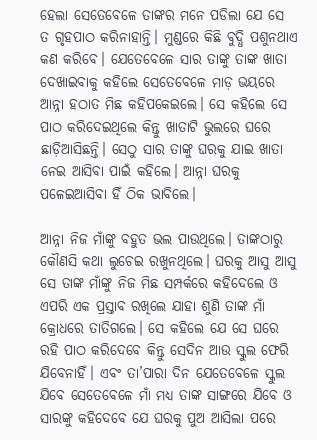ହେଲା ସେତେବେଳେ ତାଙ୍କର ମନେ ପଡିଲା ଯେ ସେ ତ ଗୃହପାଠ କରିନାହାନ୍ତି। ମୁଣ୍ଡରେ କିଛି ବୁଦ୍ଧି ପଶୁନଥାଏ କଣ କରିବେ। ଯେତେବେଳେ ସାର ତାଙ୍କୁ ତାଙ୍କ ଖାତା ଦେଖାଇବାକୁ କହିଲେ ସେତେବେଳେ ମାଡ଼ ଭୟରେ ଆନ୍ନା ହଠାତ ମିଛ କହିପକେଇଲେ। ସେ କହିଲେ ସେ ପାଠ କରିଦେଇଥିଲେ କିନ୍ତୁ ଖାତାଟି ଭୁଲରେ ଘରେ ଛାଡ଼ିଆସିଛନ୍ତି। ସେଠୁ ସାର ତାଙ୍କୁ ଘରକୁ ଯାଇ ଖାତା ନେଇ ଆସିବା ପାଇଁ କହିଲେ। ଆନ୍ନା ଘରକୁ ପଳେଇଆସିବା ହିଁ ଠିକ ଭାବିଲେ।

ଆନ୍ନା ନିଜ ମାଁଙ୍କୁ ବହୁତ ଭଲ ପାଉଥିଲେ। ତାଙ୍କଠାରୁ କୌଣସି କଥା ଲୁଚେଇ ରଖୁନଥିଲେ। ଘରକୁ ଆସୁ ଆସୁ ସେ ତାଙ୍କ ମାଁଙ୍କୁ ନିଜ ମିଛ ସମ୍ପର୍କରେ କହିଦେଲେ ଓ ଏପରି ଏକ ପ୍ରସ୍ତାବ ରଖିଲେ ଯାହା ଶୁଣି ତାଙ୍କ ମାଁ କ୍ରୋଧରେ ତାତିଗଲେ। ସେ କହିଲେ ଯେ ସେ ଘରେ ରହି ପାଠ କରିଦେବେ କିନ୍ତୁ ସେଦିନ ଆଉ ସ୍କୁଲ ଫେରି ଯିବେନାହିଁ। ଏବଂ ତା’ପାରା ଦିନ ଯେତେବେଳେ ସ୍କୁଲ ଯିବେ ସେତେବେଳେ ମାଁ ମଧ୍ୟ ତାଙ୍କ ସାଙ୍ଗରେ ଯିବେ ଓ ସାରଙ୍କୁ କହିଦେବେ ଯେ ଘରକୁ ପୁଅ ଆସିଲା ପରେ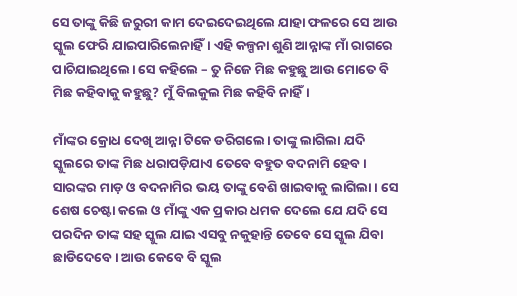ସେ ତାଙ୍କୁ କିଛି ଜରୁରୀ କାମ ଦେଇଦେଇଥିଲେ ଯାହା ଫଳରେ ସେ ଆଉ ସ୍କୁଲ ଫେରି ଯାଇପାରିଲେନାହିଁ। ଏହି କଳ୍ପନା ଶୁଣି ଆନ୍ନାଙ୍କ ମାଁ ରାଗରେ ପାଚିଯାଇଥିଲେ। ସେ କହିଲେ – ତୁ ନିଜେ ମିଛ କହୁଛୁ ଆଉ ମୋତେ ବି ମିଛ କହିବାକୁ କହୁଛୁ? ମୁଁ ବିଲକୁଲ ମିଛ କହିବି ନାହିଁ।

ମାଁଙ୍କର କ୍ରୋଧ ଦେଖି ଆନ୍ନା ଟିକେ ଡରିଗଲେ। ତାଙ୍କୁ ଲାଗିଲା ଯଦି ସ୍କୁଲରେ ତାଙ୍କ ମିଛ ଧରାପଡ଼ିଯାଏ ତେବେ ବହୁତ ବଦନାମି ହେବ। ସାରଙ୍କର ମାଡ଼ ଓ ବଦନାମିର ଭୟ ତାଙ୍କୁ ବେଶି ଖାଇବାକୁ ଲାଗିଲା। ସେ ଶେଷ ଚେଷ୍ଟା କଲେ ଓ ମାଁଙ୍କୁ ଏକ ପ୍ରକାର ଧମକ ଦେଲେ ଯେ ଯଦି ସେ ପରଦିନ ତାଙ୍କ ସହ ସ୍କୁଲ ଯାଇ ଏସବୁ ନକୁହାନ୍ତି ତେବେ ସେ ସ୍କୁଲ ଯିବା ଛାଡିଦେବେ। ଆଉ କେବେ ବି ସ୍କୁଲ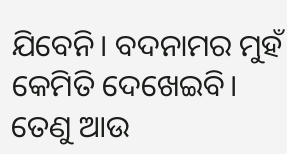ଯିବେନି। ବଦନାମର ମୁହଁ କେମିତି ଦେଖେଇବି। ତେଣୁ ଆଉ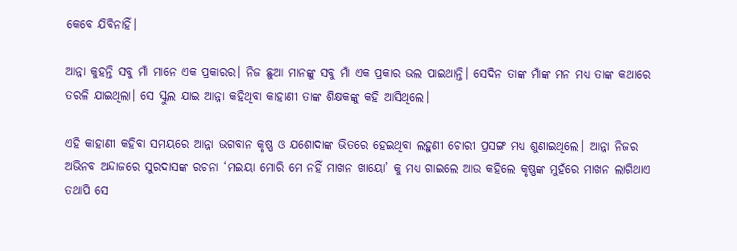କେବେ ଯିବିନାହିଁ।

ଆନ୍ନା କୁହନ୍ତି ସବୁ ମାଁ ମାନେ ଏକ ପ୍ରକାରର। ନିଜ ଛୁଆ ମାନଙ୍କୁ ସବୁ ମାଁ ଏକ ପ୍ରକାର ଭଲ ପାଇଥାନ୍ତି। ସେଦିନ ତାଙ୍କ ମାଁଙ୍କ ମନ ମଧ୍ୟ ତାଙ୍କ କଥାରେ ତରଳି ଯାଇଥିଲା। ସେ ସ୍କୁଲ ଯାଇ ଆନ୍ନା କହିଥିବା କାହାଣୀ ତାଙ୍କ ଶିକ୍ଷକଙ୍କୁ କହି ଆସିଥିଲେ।

ଏହି କାହାଣୀ କହିବା ସମୟରେ ଆନ୍ନା ଭଗବାନ କୃଷ୍ଣ ଓ ଯଶୋଦାଙ୍କ ଭିତରେ ହେଇଥିବା ଲହୁଣୀ ଚୋରୀ ପ୍ରସଙ୍ଗ ମଧ୍ୟ ଶୁଣାଇଥିଲେ। ଆନ୍ନା ନିଜର ଅଭିନବ ଅନ୍ଦାଜରେ ସୁରଦାସଙ୍କ ରଚନା ‘ମଇୟା ମୋରି ମେ ନହିଁ ମାଖନ ଖାୟୋ’ କୁ ମଧ୍ୟ ଗାଇଲେ ଆଉ କହିଲେ କୃଷ୍ଣଙ୍କ ମୁହଁରେ ମାଖନ ଲାଗିଥାଏ ତଥାପି ସେ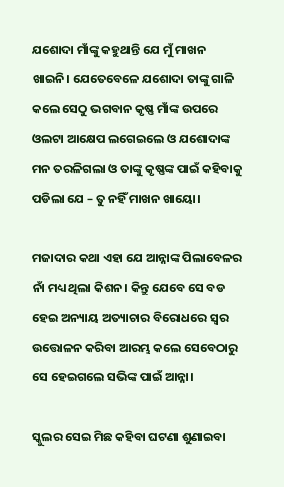ଯଶୋଦା ମାଁଙ୍କୁ କହୁଥାନ୍ତି ଯେ ମୁଁ ମାଖନ ଖାଇନି। ଯେତେବେଳେ ଯଶୋଦା ତାଙ୍କୁ ଗାଳି କଲେ ସେଠୁ ଭଗବାନ କୃଷ୍ଣ ମାଁଙ୍କ ଉପରେ ଓଲଟା ଆକ୍ଷେପ ଲଗେଇଲେ ଓ ଯଶୋଦାଙ୍କ ମନ ତରଳିଗଲା ଓ ତାଙ୍କୁ କୃଷ୍ଣଙ୍କ ପାଇଁ କହିବାକୁ ପଡିଲା ଯେ – ତୁ ନହିଁ ମାଖନ ଖାୟୋ।

ମଜାଦାର କଥା ଏହା ଯେ ଆନ୍ନାଙ୍କ ପିଲାବେଳର ନାଁ ମଧ୍ୟ ଥିଲା କିଶନ। କିନ୍ତୁ ଯେବେ ସେ ବଡ ହେଇ ଅନ୍ୟାୟ ଅତ୍ୟାଚାର ବିରୋଧରେ ସ୍ଵର ଉତ୍ତୋଳନ କରିବା ଆରମ୍ଭ କଲେ ସେବେଠାରୁ ସେ ହେଇଗଲେ ସଭିଙ୍କ ପାଇଁ ଆନ୍ନା।

ସ୍କୁଲର ସେଇ ମିଛ କହିବା ଘଟଣା ଶୁଣାଇବା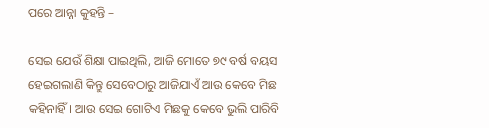ପରେ ଆନ୍ନା କୁହନ୍ତି –

ସେଇ ଯେଉଁ ଶିକ୍ଷା ପାଇଥିଲି, ଆଜି ମୋତେ ୭୯ ବର୍ଷ ବୟସ ହେଇଗଲାଣି କିନ୍ତୁ ସେବେଠାରୁ ଆଜିଯାଏଁ ଆଉ କେବେ ମିଛ କହିନାହିଁ। ଆଉ ସେଇ ଗୋଟିଏ ମିଛକୁ କେବେ ଭୁଲି ପାରିବି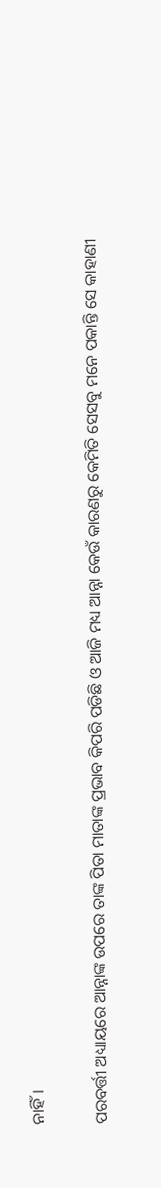ନାହିଁ।

ପରବର୍ତ୍ତୀ ଅଧ୍ୟାୟରେ ଆନ୍ନାଙ୍କ ଉପରେ ତାଙ୍କ ପିତା ମାତାଙ୍କ ପ୍ରଭାବ କିପରି ପଡିଛି ଓ ଆଜି ମଧ୍ୟ ଆନ୍ନା କେଉଁ କାରଣରୁ କେମିତି ସେସବୁ ମନେ ପକାନ୍ତି ସେ କାହାଣୀ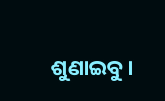ଶୁଣାଇବୁ।